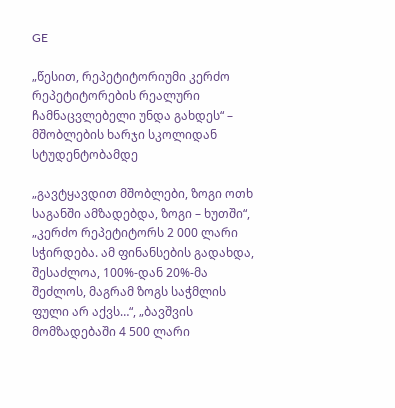GE

„წესით, რეპეტიტორიუმი კერძო რეპეტიტორების რეალური ჩამნაცვლებელი უნდა გახდეს“ – მშობლების ხარჯი სკოლიდან სტუდენტობამდე

„გავტყავდით მშობლები, ზოგი ოთხ საგანში ამზადებდა, ზოგი – ხუთში“, „კერძო რეპეტიტორს 2 000 ლარი სჭირდება. ამ ფინანსების გადახდა, შესაძლოა, 100%-დან 20%-მა შეძლოს, მაგრამ ზოგს საჭმლის ფული არ აქვს…“, „ბავშვის მომზადებაში 4 500 ლარი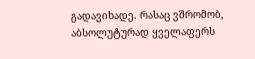გადავიხადე. რასაც ვშრომობ, აბსოლუტურად ყველაფერს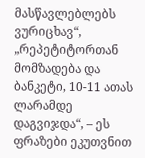მასწავლებლებს ვურიცხავ“, „რეპეტიტორთან მომზადება და ბანკეტი, 10-11 ათას ლარამდე დაგვიჯდა“, – ეს ფრაზები ეკუთვნით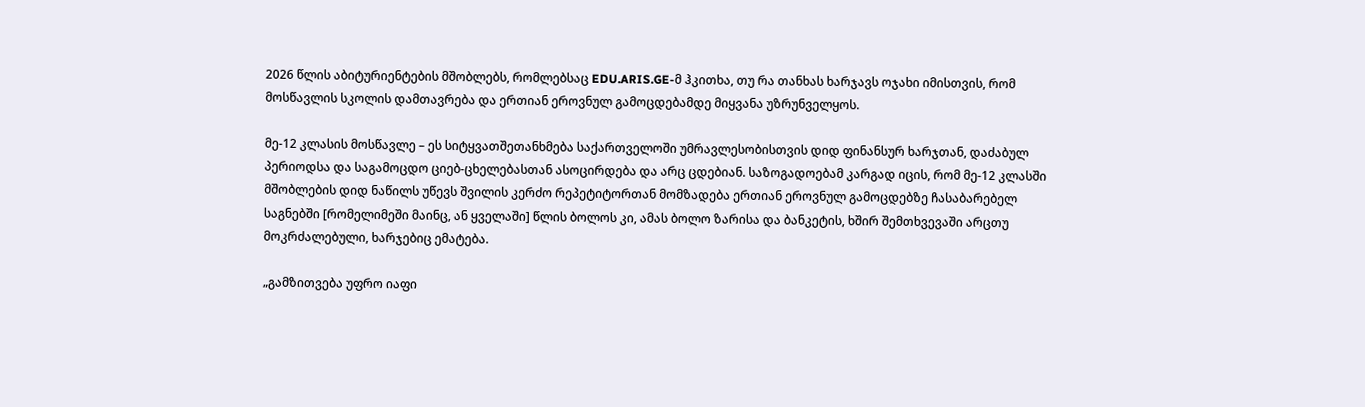2026 წლის აბიტურიენტების მშობლებს, რომლებსაც EDU.ARIS.GE-მ ჰკითხა, თუ რა თანხას ხარჯავს ოჯახი იმისთვის, რომ მოსწავლის სკოლის დამთავრება და ერთიან ეროვნულ გამოცდებამდე მიყვანა უზრუნველყოს.

მე-12 კლასის მოსწავლე – ეს სიტყვათშეთანხმება საქართველოში უმრავლესობისთვის დიდ ფინანსურ ხარჯთან, დაძაბულ პერიოდსა და საგამოცდო ციებ-ცხელებასთან ასოცირდება და არც ცდებიან. საზოგადოებამ კარგად იცის, რომ მე-12 კლასში მშობლების დიდ ნაწილს უწევს შვილის კერძო რეპეტიტორთან მომზადება ერთიან ეროვნულ გამოცდებზე ჩასაბარებელ საგნებში [რომელიმეში მაინც, ან ყველაში] წლის ბოლოს კი, ამას ბოლო ზარისა და ბანკეტის, ხშირ შემთხვევაში არცთუ მოკრძალებული, ხარჯებიც ემატება.

„გამზითვება უფრო იაფი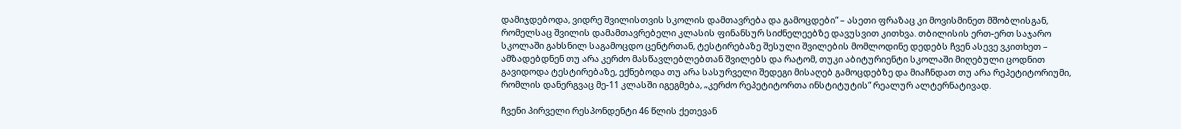დამიჯდებოდა, ვიდრე შვილისთვის სკოლის დამთავრება და გამოცდები“ – ასეთი ფრაზაც კი მოვისმინეთ მშობლისგან, რომელსაც შვილის დამამთავრებელი კლასის ფინანსურ სიძნელეებზე დავუსვით კითხვა. თბილისის ერთ-ერთ საჯარო სკოლაში გახსნილ საგამოცდო ცენტრთან, ტესტირებაზე შესული შვილების მომლოდინე დედებს ჩვენ ასევე ვკითხეთ – ამზადებდნენ თუ არა კერძო მასწავლებლებთან შვილებს და რატომ, თუკი აბიტურიენტი სკოლაში მიღებული ცოდნით გავიდოდა ტესტირებაზე, ექნებოდა თუ არა სასურველი შედეგი მისაღებ გამოცდებზე და მიაჩნდათ თუ არა რეპეტიტორიუმი, რომლის დანერგვაც მე-11 კლასში იგეგმება, „კერძო რეპეტიტორთა ინსტიტუტის“ რეალურ ალტერნატივად.

ჩვენი პირველი რესპონდენტი 46 წლის ქეთევან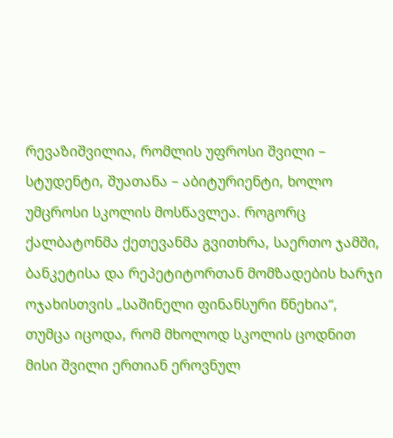რევაზიშვილია, რომლის უფროსი შვილი – სტუდენტი, შუათანა – აბიტურიენტი, ხოლო უმცროსი სკოლის მოსწავლეა. როგორც ქალბატონმა ქეთევანმა გვითხრა, საერთო ჯამში, ბანკეტისა და რეპეტიტორთან მომზადების ხარჯი ოჯახისთვის „საშინელი ფინანსური წნეხია“, თუმცა იცოდა, რომ მხოლოდ სკოლის ცოდნით მისი შვილი ერთიან ეროვნულ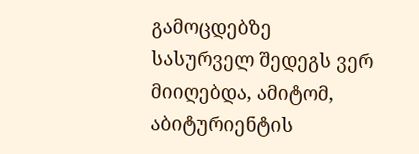გამოცდებზე სასურველ შედეგს ვერ მიიღებდა, ამიტომ, აბიტურიენტის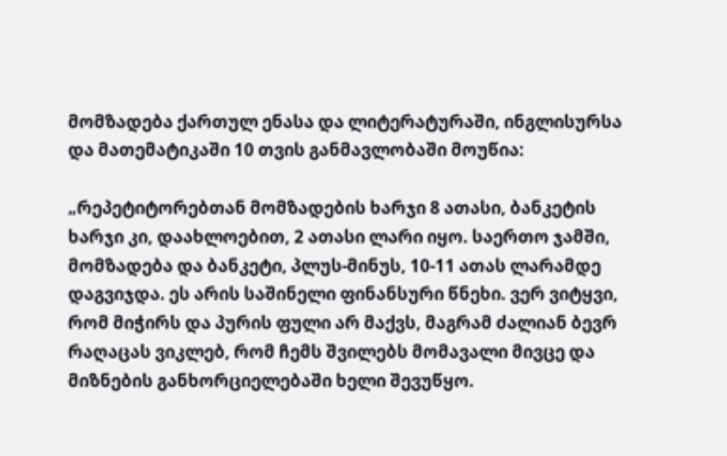მომზადება ქართულ ენასა და ლიტერატურაში, ინგლისურსა და მათემატიკაში 10 თვის განმავლობაში მოუწია:

„რეპეტიტორებთან მომზადების ხარჯი 8 ათასი, ბანკეტის ხარჯი კი, დაახლოებით, 2 ათასი ლარი იყო. საერთო ჯამში, მომზადება და ბანკეტი, პლუს-მინუს, 10-11 ათას ლარამდე დაგვიჯდა. ეს არის საშინელი ფინანსური წნეხი. ვერ ვიტყვი, რომ მიჭირს და პურის ფული არ მაქვს, მაგრამ ძალიან ბევრ რაღაცას ვიკლებ, რომ ჩემს შვილებს მომავალი მივცე და მიზნების განხორციელებაში ხელი შევუწყო.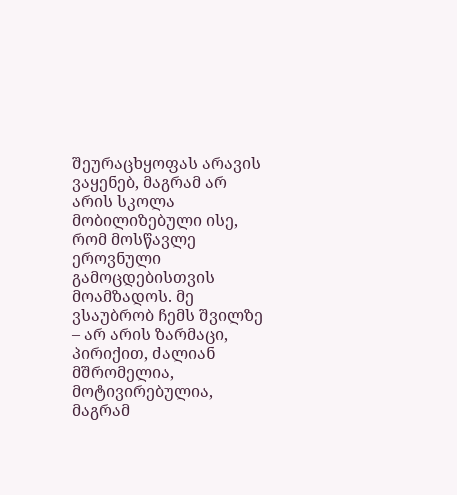შეურაცხყოფას არავის ვაყენებ, მაგრამ არ არის სკოლა მობილიზებული ისე, რომ მოსწავლე ეროვნული გამოცდებისთვის მოამზადოს. მე ვსაუბრობ ჩემს შვილზე – არ არის ზარმაცი, პირიქით, ძალიან მშრომელია, მოტივირებულია, მაგრამ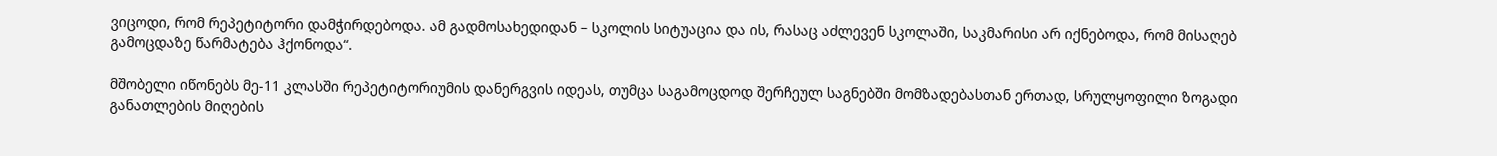ვიცოდი, რომ რეპეტიტორი დამჭირდებოდა. ამ გადმოსახედიდან – სკოლის სიტუაცია და ის, რასაც აძლევენ სკოლაში, საკმარისი არ იქნებოდა, რომ მისაღებ გამოცდაზე წარმატება ჰქონოდა“.

მშობელი იწონებს მე-11 კლასში რეპეტიტორიუმის დანერგვის იდეას, თუმცა საგამოცდოდ შერჩეულ საგნებში მომზადებასთან ერთად, სრულყოფილი ზოგადი განათლების მიღების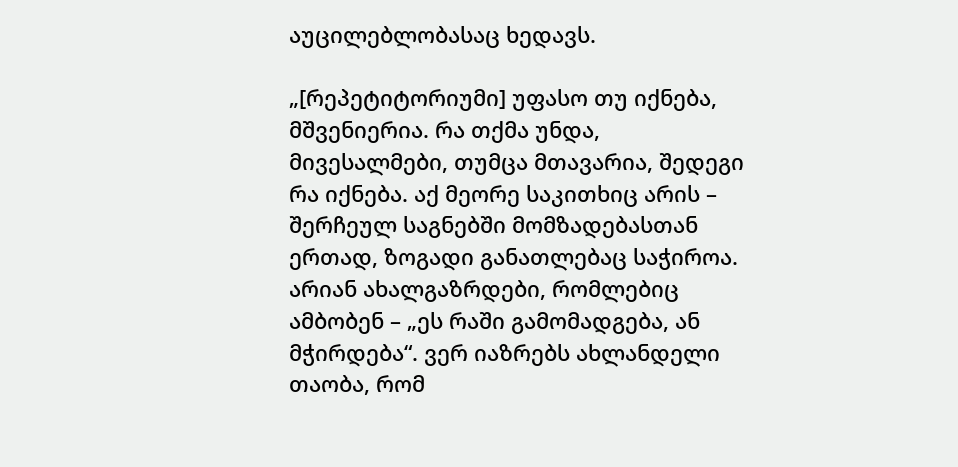აუცილებლობასაც ხედავს.

„[რეპეტიტორიუმი] უფასო თუ იქნება, მშვენიერია. რა თქმა უნდა, მივესალმები, თუმცა მთავარია, შედეგი რა იქნება. აქ მეორე საკითხიც არის – შერჩეულ საგნებში მომზადებასთან ერთად, ზოგადი განათლებაც საჭიროა. არიან ახალგაზრდები, რომლებიც ამბობენ – „ეს რაში გამომადგება, ან მჭირდება“. ვერ იაზრებს ახლანდელი თაობა, რომ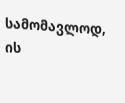სამომავლოდ, ის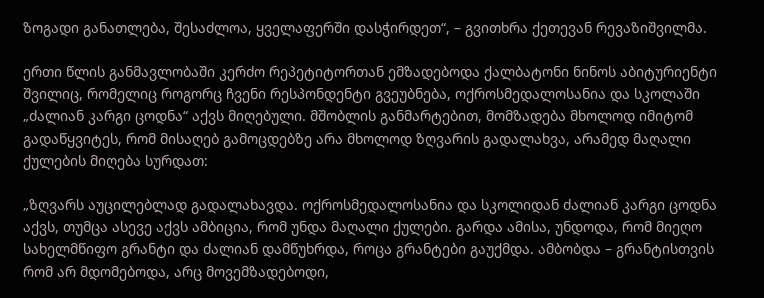ზოგადი განათლება, შესაძლოა, ყველაფერში დასჭირდეთ“, – გვითხრა ქეთევან რევაზიშვილმა.

ერთი წლის განმავლობაში კერძო რეპეტიტორთან ემზადებოდა ქალბატონი ნინოს აბიტურიენტი შვილიც, რომელიც როგორც ჩვენი რესპონდენტი გვეუბნება, ოქროსმედალოსანია და სკოლაში „ძალიან კარგი ცოდნა“ აქვს მიღებული. მშობლის განმარტებით, მომზადება მხოლოდ იმიტომ გადაწყვიტეს, რომ მისაღებ გამოცდებზე არა მხოლოდ ზღვარის გადალახვა, არამედ მაღალი ქულების მიღება სურდათ:

„ზღვარს აუცილებლად გადალახავდა. ოქროსმედალოსანია და სკოლიდან ძალიან კარგი ცოდნა აქვს, თუმცა ასევე აქვს ამბიცია, რომ უნდა მაღალი ქულები. გარდა ამისა, უნდოდა, რომ მიეღო სახელმწიფო გრანტი და ძალიან დამწუხრდა, როცა გრანტები გაუქმდა. ამბობდა – გრანტისთვის რომ არ მდომებოდა, არც მოვემზადებოდი,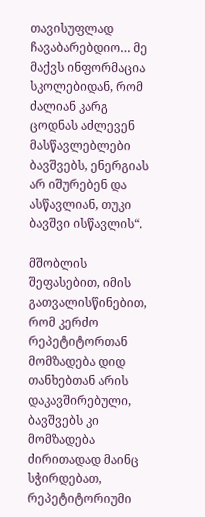თავისუფლად ჩავაბარებდიო… მე მაქვს ინფორმაცია სკოლებიდან, რომ ძალიან კარგ ცოდნას აძლევენ მასწავლებლები ბავშვებს, ენერგიას არ იშურებენ და ასწავლიან, თუკი ბავშვი ისწავლის“.

მშობლის შეფასებით, იმის გათვალისწინებით, რომ კერძო რეპეტიტორთან მომზადება დიდ თანხებთან არის დაკავშირებული, ბავშვებს კი მომზადება ძირითადად მაინც სჭირდებათ, რეპეტიტორიუმი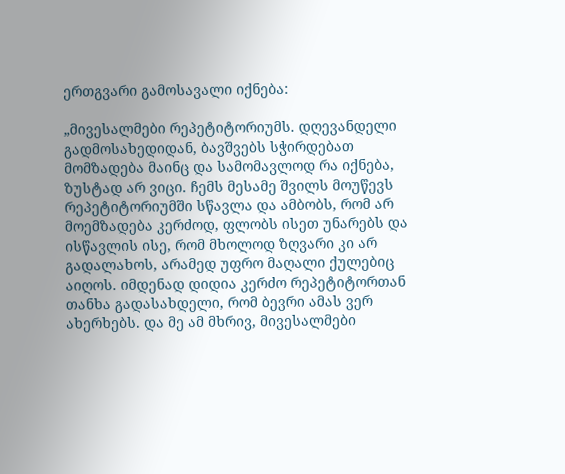ერთგვარი გამოსავალი იქნება:

„მივესალმები რეპეტიტორიუმს. დღევანდელი გადმოსახედიდან, ბავშვებს სჭირდებათ მომზადება მაინც და სამომავლოდ რა იქნება, ზუსტად არ ვიცი. ჩემს მესამე შვილს მოუწევს რეპეტიტორიუმში სწავლა და ამბობს, რომ არ მოემზადება კერძოდ, ფლობს ისეთ უნარებს და ისწავლის ისე, რომ მხოლოდ ზღვარი კი არ გადალახოს, არამედ უფრო მაღალი ქულებიც აიღოს. იმდენად დიდია კერძო რეპეტიტორთან თანხა გადასახდელი, რომ ბევრი ამას ვერ ახერხებს. და მე ამ მხრივ, მივესალმები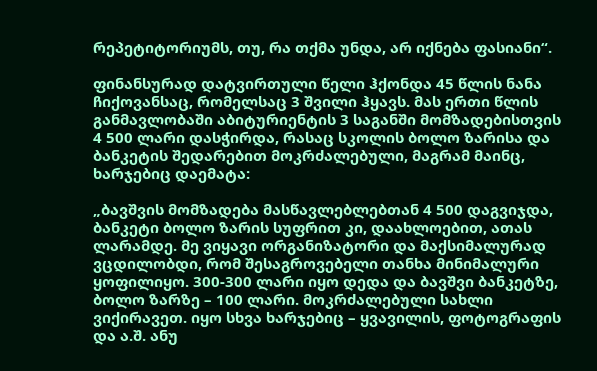რეპეტიტორიუმს, თუ, რა თქმა უნდა, არ იქნება ფასიანი“.

ფინანსურად დატვირთული წელი ჰქონდა 45 წლის ნანა ჩიქოვანსაც, რომელსაც 3 შვილი ჰყავს. მას ერთი წლის განმავლობაში აბიტურიენტის 3 საგანში მომზადებისთვის 4 500 ლარი დასჭირდა, რასაც სკოლის ბოლო ზარისა და ბანკეტის შედარებით მოკრძალებული, მაგრამ მაინც, ხარჯებიც დაემატა:

„ბავშვის მომზადება მასწავლებლებთან 4 500 დაგვიჯდა, ბანკეტი ბოლო ზარის სუფრით კი, დაახლოებით, ათას ლარამდე. მე ვიყავი ორგანიზატორი და მაქსიმალურად ვცდილობდი, რომ შესაგროვებელი თანხა მინიმალური ყოფილიყო. 300-300 ლარი იყო დედა და ბავშვი ბანკეტზე, ბოლო ზარზე – 100 ლარი. მოკრძალებული სახლი ვიქირავეთ. იყო სხვა ხარჯებიც – ყვავილის, ფოტოგრაფის და ა.შ. ანუ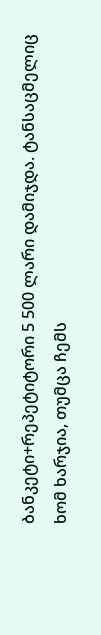ბანკეტი+რეპეტიტორი 5 500 ლარი დამიჯდა. ტანსაცმელიც ხომ ხარჯია, თუმცა ჩემს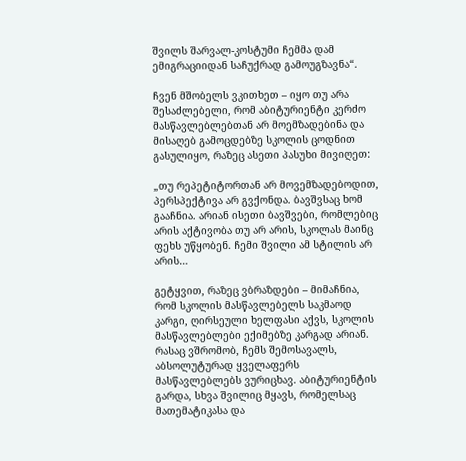შვილს შარვალ-კოსტუმი ჩემმა დამ ემიგრაციიდან საჩუქრად გამოუგზავნა“.

ჩვენ მშობელს ვკითხეთ – იყო თუ არა შესაძლებელი, რომ აბიტურიენტი კერძო მასწავლებლებთან არ მოემზადებინა და მისაღებ გამოცდებზე სკოლის ცოდნით გასულიყო, რაზეც ასეთი პასუხი მივიღეთ:

„თუ რეპეტიტორთან არ მოვემზადებოდით, პერსპექტივა არ გვქონდა. ბავშვსაც ხომ გააჩნია. არიან ისეთი ბავშვები, რომლებიც არის აქტივობა თუ არ არის, სკოლას მაინც ფეხს უწყობენ. ჩემი შვილი ამ სტილის არ არის…

გეტყვით, რაზეც ვბრაზდები – მიმაჩნია, რომ სკოლის მასწავლებელს საკმაოდ კარგი, ღირსეული ხელფასი აქვს, სკოლის მასწავლებლები ექიმებზე კარგად არიან. რასაც ვშრომობ, ჩემს შემოსავალს, აბსოლუტურად ყველაფერს მასწავლებლებს ვურიცხავ. აბიტურიენტის გარდა, სხვა შვილიც მყავს, რომელსაც მათემატიკასა და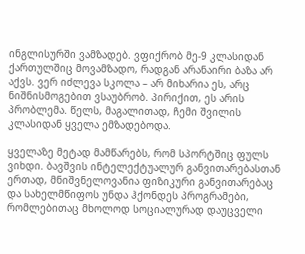ინგლისურში ვამზადებ. ვფიქრობ მე-9 კლასიდან ქართულშიც მოვამზადო, რადგან არანაირი ბაზა არ აქვს. ვერ იძლევა სკოლა – არ მიხარია ეს, არც ნიშნისმოგებით ვსაუბრობ. პირიქით, ეს არის პრობლემა. წელს, მაგალითად, ჩემი შვილის კლასიდან ყველა ემზადებოდა.

ყველაზე მეტად მამწარებს, რომ სპორტშიც ფულს ვიხდი. ბავშვის ინტელექტუალურ განვითარებასთან ერთად, მნიშვნელოვანია ფიზიკური განვითარებაც და სახელმწიფოს უნდა ჰქონდეს პროგრამები, რომლებითაც მხოლოდ სოციალურად დაუცველი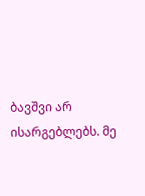ბავშვი არ ისარგებლებს. მე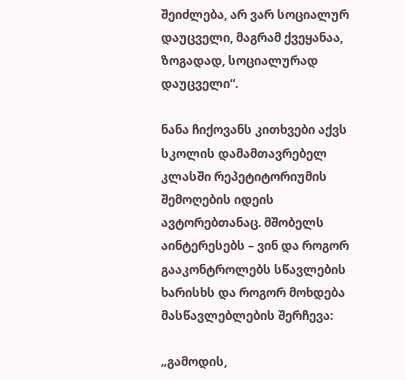შეიძლება, არ ვარ სოციალურ დაუცველი, მაგრამ ქვეყანაა, ზოგადად, სოციალურად დაუცველი“.

ნანა ჩიქოვანს კითხვები აქვს სკოლის დამამთავრებელ კლასში რეპეტიტორიუმის შემოღების იდეის ავტორებთანაც. მშობელს აინტერესებს – ვინ და როგორ გააკონტროლებს სწავლების ხარისხს და როგორ მოხდება მასწავლებლების შერჩევა:

„გამოდის,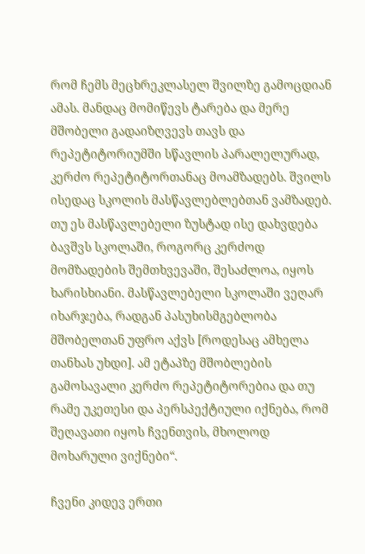რომ ჩემს მეცხრეკლასელ შვილზე გამოცდიან ამას. მანდაც მომიწევს ტარება და მერე მშობელი გადაიზღვევს თავს და რეპეტიტორიუმში სწავლის პარალელურად, კერძო რეპეტიტორთანაც მოამზადებს. შვილს ისედაც სკოლის მასწავლებლებთან ვამზადებ. თუ ეს მასწავლებელი ზუსტად ისე დახვდება ბავშვს სკოლაში, როგორც კერძოდ მომზადების შემთხვევაში, შესაძლოა, იყოს ხარისხიანი. მასწავლებელი სკოლაში ვეღარ იხარჯება, რადგან პასუხისმგებლობა მშობელთან უფრო აქვს [როდესაც ამხელა თანხას უხდი]. ამ ეტაპზე მშობლების გამოსავალი კერძო რეპეტიტორებია და თუ რამე უკეთესი და პერსპექტიული იქნება, რომ შეღავათი იყოს ჩვენთვის, მხოლოდ მოხარული ვიქნები“.

ჩვენი კიდევ ერთი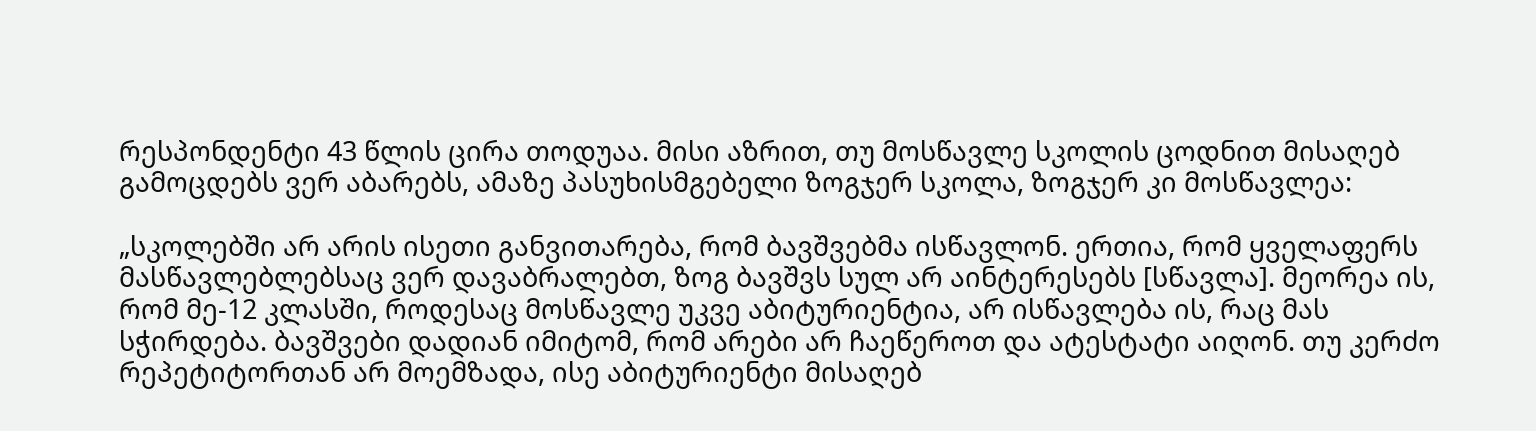რესპონდენტი 43 წლის ცირა თოდუაა. მისი აზრით, თუ მოსწავლე სკოლის ცოდნით მისაღებ გამოცდებს ვერ აბარებს, ამაზე პასუხისმგებელი ზოგჯერ სკოლა, ზოგჯერ კი მოსწავლეა:

„სკოლებში არ არის ისეთი განვითარება, რომ ბავშვებმა ისწავლონ. ერთია, რომ ყველაფერს მასწავლებლებსაც ვერ დავაბრალებთ, ზოგ ბავშვს სულ არ აინტერესებს [სწავლა]. მეორეა ის, რომ მე-12 კლასში, როდესაც მოსწავლე უკვე აბიტურიენტია, არ ისწავლება ის, რაც მას სჭირდება. ბავშვები დადიან იმიტომ, რომ არები არ ჩაეწეროთ და ატესტატი აიღონ. თუ კერძო რეპეტიტორთან არ მოემზადა, ისე აბიტურიენტი მისაღებ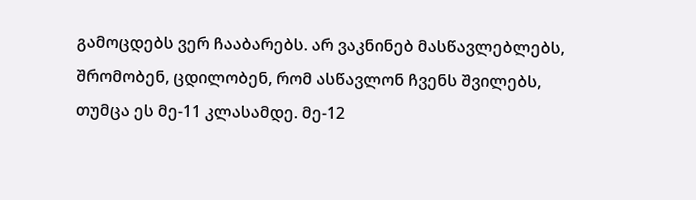გამოცდებს ვერ ჩააბარებს. არ ვაკნინებ მასწავლებლებს, შრომობენ, ცდილობენ, რომ ასწავლონ ჩვენს შვილებს, თუმცა ეს მე-11 კლასამდე. მე-12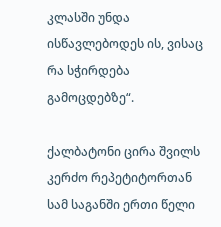კლასში უნდა ისწავლებოდეს ის, ვისაც რა სჭირდება გამოცდებზე“.

ქალბატონი ცირა შვილს კერძო რეპეტიტორთან სამ საგანში ერთი წელი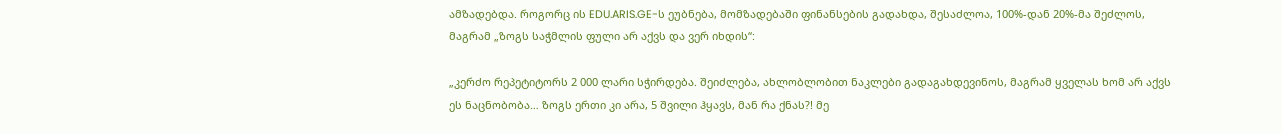ამზადებდა. როგორც ის EDU.ARIS.GE-ს ეუბნება, მომზადებაში ფინანსების გადახდა, შესაძლოა, 100%-დან 20%-მა შეძლოს, მაგრამ „ზოგს საჭმლის ფული არ აქვს და ვერ იხდის“:

„კერძო რეპეტიტორს 2 000 ლარი სჭირდება. შეიძლება, ახლობლობით ნაკლები გადაგახდევინოს, მაგრამ ყველას ხომ არ აქვს ეს ნაცნობობა… ზოგს ერთი კი არა, 5 შვილი ჰყავს, მან რა ქნას?! მე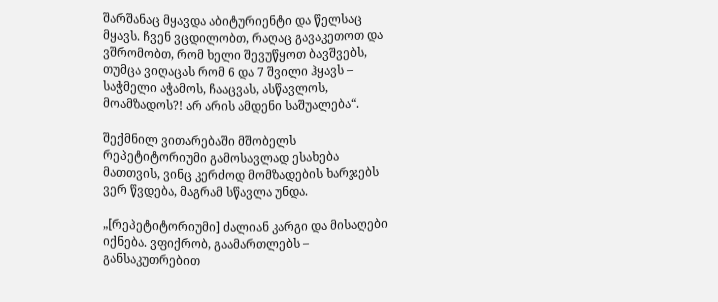შარშანაც მყავდა აბიტურიენტი და წელსაც მყავს. ჩვენ ვცდილობთ, რაღაც გავაკეთოთ და ვშრომობთ, რომ ხელი შევუწყოთ ბავშვებს, თუმცა ვიღაცას რომ 6 და 7 შვილი ჰყავს – საჭმელი აჭამოს, ჩააცვას, ასწავლოს, მოამზადოს?! არ არის ამდენი საშუალება“.

შექმნილ ვითარებაში მშობელს რეპეტიტორიუმი გამოსავლად ესახება მათთვის, ვინც კერძოდ მომზადების ხარჯებს ვერ წვდება, მაგრამ სწავლა უნდა.

„[რეპეტიტორიუმი] ძალიან კარგი და მისაღები იქნება. ვფიქრობ, გაამართლებს – განსაკუთრებით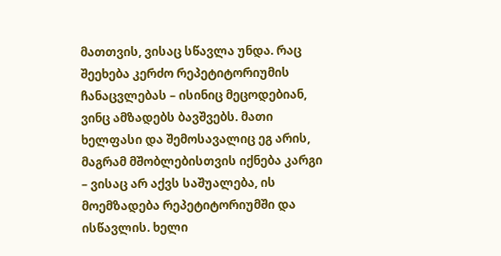მათთვის, ვისაც სწავლა უნდა. რაც შეეხება კერძო რეპეტიტორიუმის ჩანაცვლებას – ისინიც მეცოდებიან, ვინც ამზადებს ბავშვებს. მათი ხელფასი და შემოსავალიც ეგ არის, მაგრამ მშობლებისთვის იქნება კარგი – ვისაც არ აქვს საშუალება, ის მოემზადება რეპეტიტორიუმში და ისწავლის. ხელი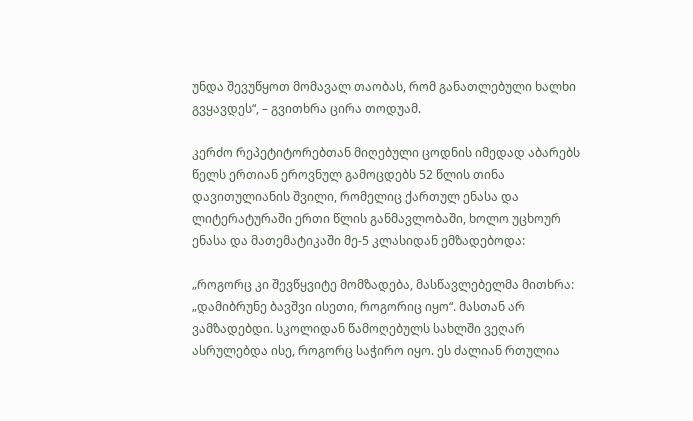უნდა შევუწყოთ მომავალ თაობას, რომ განათლებული ხალხი გვყავდეს“, – გვითხრა ცირა თოდუამ.

კერძო რეპეტიტორებთან მიღებული ცოდნის იმედად აბარებს წელს ერთიან ეროვნულ გამოცდებს 52 წლის თინა დავითულიანის შვილი, რომელიც ქართულ ენასა და ლიტერატურაში ერთი წლის განმავლობაში, ხოლო უცხოურ ენასა და მათემატიკაში მე-5 კლასიდან ემზადებოდა:

„როგორც კი შევწყვიტე მომზადება, მასწავლებელმა მითხრა: „დამიბრუნე ბავშვი ისეთი, როგორიც იყო“. მასთან არ ვამზადებდი. სკოლიდან წამოღებულს სახლში ვეღარ ასრულებდა ისე, როგორც საჭირო იყო. ეს ძალიან რთულია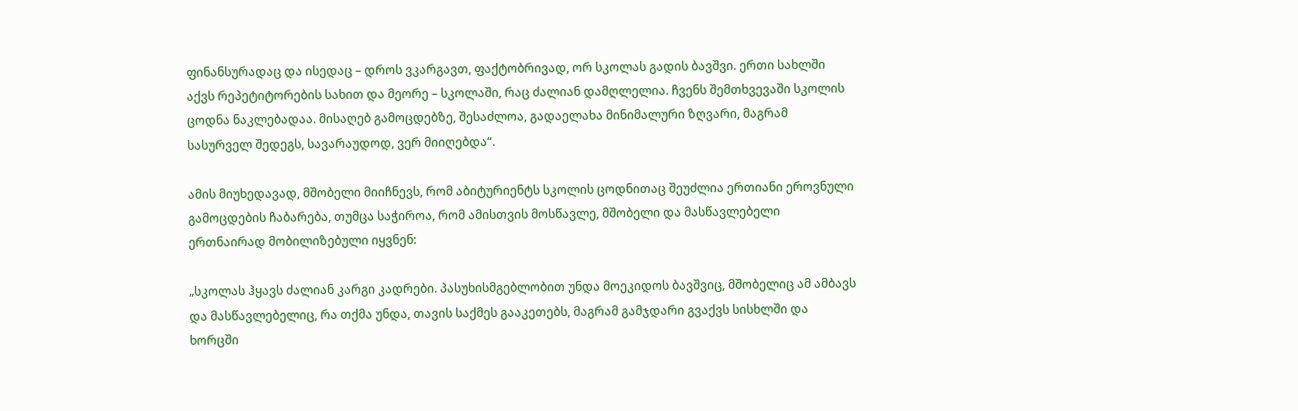ფინანსურადაც და ისედაც – დროს ვკარგავთ, ფაქტობრივად, ორ სკოლას გადის ბავშვი. ერთი სახლში აქვს რეპეტიტორების სახით და მეორე – სკოლაში, რაც ძალიან დამღლელია. ჩვენს შემთხვევაში სკოლის ცოდნა ნაკლებადაა. მისაღებ გამოცდებზე, შესაძლოა, გადაელახა მინიმალური ზღვარი, მაგრამ სასურველ შედეგს, სავარაუდოდ, ვერ მიიღებდა“.

ამის მიუხედავად, მშობელი მიიჩნევს, რომ აბიტურიენტს სკოლის ცოდნითაც შეუძლია ერთიანი ეროვნული გამოცდების ჩაბარება, თუმცა საჭიროა, რომ ამისთვის მოსწავლე, მშობელი და მასწავლებელი ერთნაირად მობილიზებული იყვნენ:

„სკოლას ჰყავს ძალიან კარგი კადრები. პასუხისმგებლობით უნდა მოეკიდოს ბავშვიც, მშობელიც ამ ამბავს და მასწავლებელიც, რა თქმა უნდა, თავის საქმეს გააკეთებს, მაგრამ გამჯდარი გვაქვს სისხლში და ხორცში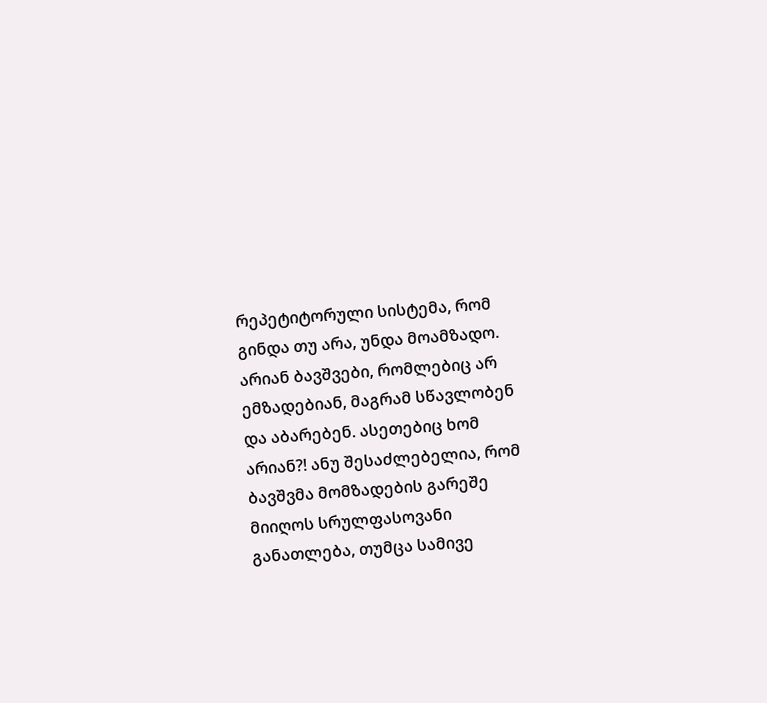რეპეტიტორული სისტემა, რომ გინდა თუ არა, უნდა მოამზადო. არიან ბავშვები, რომლებიც არ ემზადებიან, მაგრამ სწავლობენ და აბარებენ. ასეთებიც ხომ არიან?! ანუ შესაძლებელია, რომ ბავშვმა მომზადების გარეშე მიიღოს სრულფასოვანი განათლება, თუმცა სამივე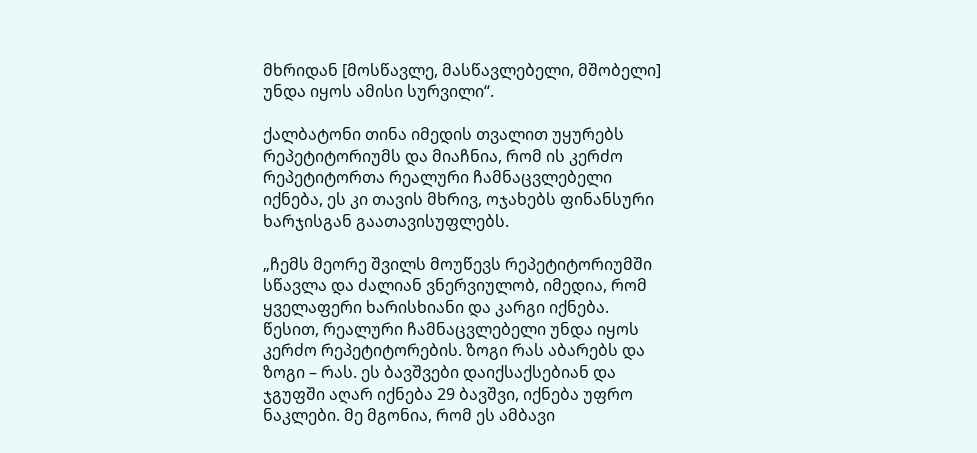მხრიდან [მოსწავლე, მასწავლებელი, მშობელი] უნდა იყოს ამისი სურვილი“.

ქალბატონი თინა იმედის თვალით უყურებს რეპეტიტორიუმს და მიაჩნია, რომ ის კერძო რეპეტიტორთა რეალური ჩამნაცვლებელი იქნება, ეს კი თავის მხრივ, ოჯახებს ფინანსური ხარჯისგან გაათავისუფლებს.

„ჩემს მეორე შვილს მოუწევს რეპეტიტორიუმში სწავლა და ძალიან ვნერვიულობ, იმედია, რომ ყველაფერი ხარისხიანი და კარგი იქნება. წესით, რეალური ჩამნაცვლებელი უნდა იყოს კერძო რეპეტიტორების. ზოგი რას აბარებს და ზოგი – რას. ეს ბავშვები დაიქსაქსებიან და ჯგუფში აღარ იქნება 29 ბავშვი, იქნება უფრო ნაკლები. მე მგონია, რომ ეს ამბავი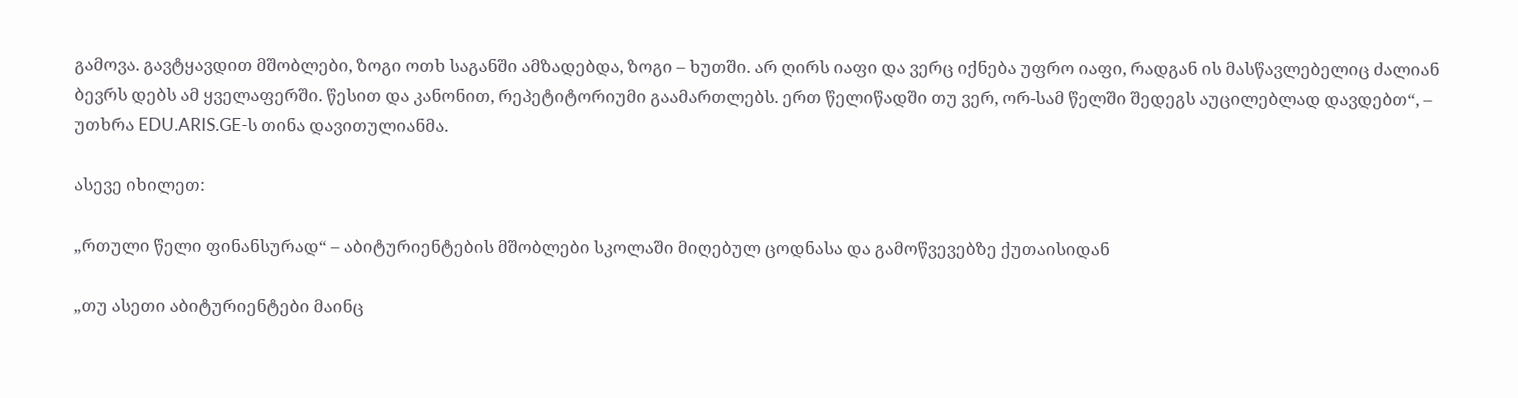გამოვა. გავტყავდით მშობლები, ზოგი ოთხ საგანში ამზადებდა, ზოგი – ხუთში. არ ღირს იაფი და ვერც იქნება უფრო იაფი, რადგან ის მასწავლებელიც ძალიან ბევრს დებს ამ ყველაფერში. წესით და კანონით, რეპეტიტორიუმი გაამართლებს. ერთ წელიწადში თუ ვერ, ორ-სამ წელში შედეგს აუცილებლად დავდებთ“, – უთხრა EDU.ARIS.GE-ს თინა დავითულიანმა.

ასევე იხილეთ:

„რთული წელი ფინანსურად“ – აბიტურიენტების მშობლები სკოლაში მიღებულ ცოდნასა და გამოწვევებზე ქუთაისიდან

„თუ ასეთი აბიტურიენტები მაინც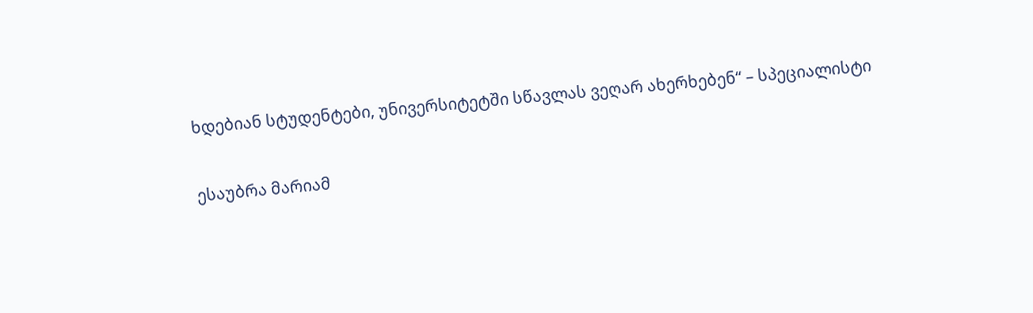ხდებიან სტუდენტები, უნივერსიტეტში სწავლას ვეღარ ახერხებენ“ – სპეციალისტი

ესაუბრა მარიამ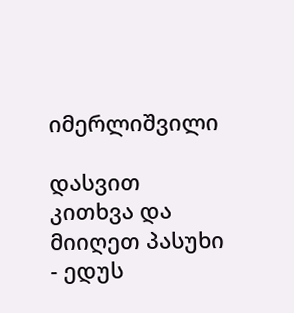იმერლიშვილი

დასვით კითხვა და მიიღეთ პასუხი - ედუს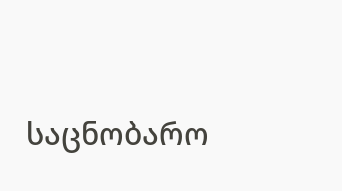საცნობარო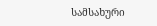სამსახური